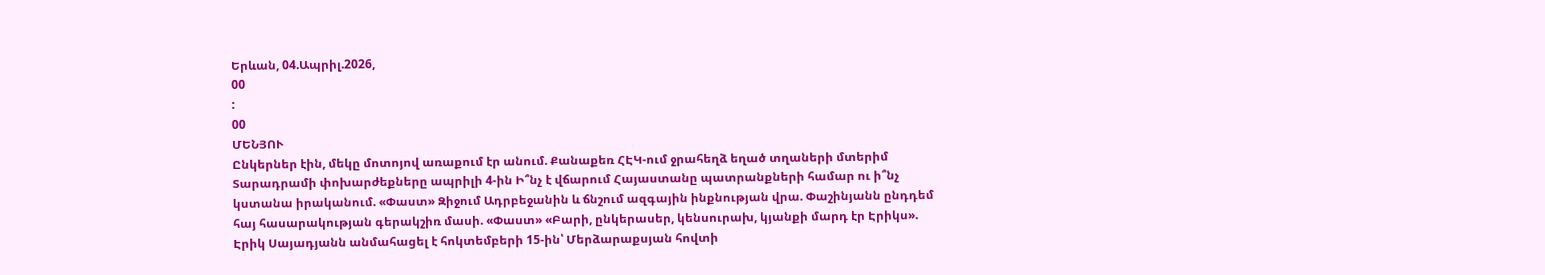Երևան, 04.Ապրիլ.2026,
00
:
00
ՄԵՆՅՈՒ
Ընկերներ էին, մեկը մոտոյով առաքում էր անում. Քանաքեռ ՀԷԿ-ում ջրահեղձ եղած տղաների մտերիմ Տարադրամի փոխարժեքները ապրիլի 4-ին Ի՞նչ է վճարում Հայաստանը պատրանքների համար ու ի՞նչ կստանա իրականում. «Փաստ» Զիջում Ադրբեջանին և ճնշում ազգային ինքնության վրա. Փաշինյանն ընդդեմ հայ հասարակության գերակշիռ մասի. «Փաստ» «Բարի, ընկերասեր, կենսուրախ, կյանքի մարդ էր Էրիկս». Էրիկ Սայադյանն անմահացել է հոկտեմբերի 15-ին՝ Մերձարաքսյան հովտի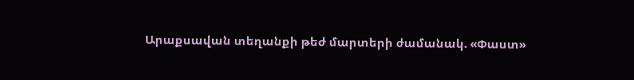Արաքսավան տեղանքի թեժ մարտերի ժամանակ. «Փաստ»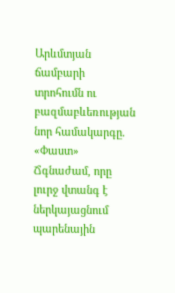Արևմտյան ճամբարի տրոհումն ու բազմաբևեռության նոր համակարգը. «Փաստ» Ճգնաժամ, որը լուրջ վտանգ է ներկայացնում պարենային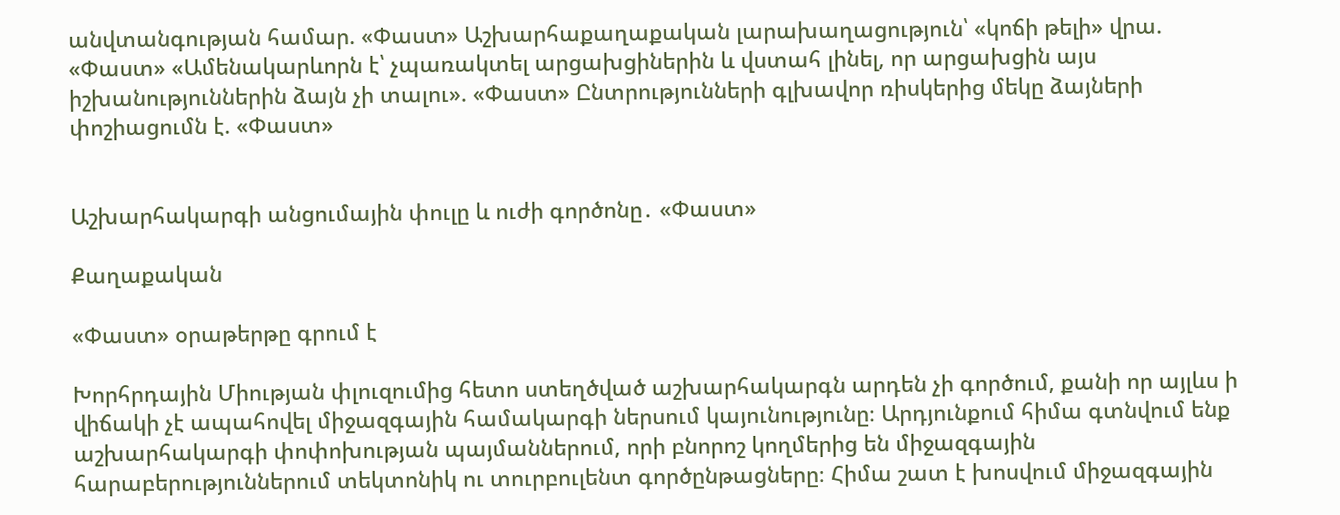անվտանգության համար. «Փաստ» Աշխարհաքաղաքական լարախաղացություն՝ «կոճի թելի» վրա. «Փաստ» «Ամենակարևորն է՝ չպառակտել արցախցիներին և վստահ լինել, որ արցախցին այս իշխանություններին ձայն չի տալու». «Փաստ» Ընտրությունների գլխավոր ռիսկերից մեկը ձայների փոշիացումն է. «Փաստ»


Աշխարհակարգի անցումային փուլը և ուժի գործոնը․ «Փաստ»

Քաղաքական

«Փաստ» օրաթերթը գրում է

Խորհրդային Միության փլուզումից հետո ստեղծված աշխարհակարգն արդեն չի գործում, քանի որ այլևս ի վիճակի չէ ապահովել միջազգային համակարգի ներսում կայունությունը։ Արդյունքում հիմա գտնվում ենք աշխարհակարգի փոփոխության պայմաններում, որի բնորոշ կողմերից են միջազգային հարաբերություններում տեկտոնիկ ու տուրբուլենտ գործընթացները։ Հիմա շատ է խոսվում միջազգային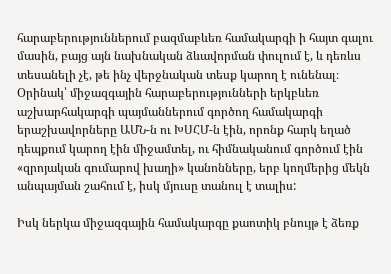հարաբերություններում բազմաբևեռ համակարգի ի հայտ գալու մասին, բայց այն նախնական ձևավորման փուլում է, և դեռևս տեսանելի չէ, թե ինչ վերջնական տեսք կարող է ունենալ։ Օրինակ՝ միջազգային հարաբերությունների երկբևեռ աշխարհակարգի պայմաններում գործող համակարգի երաշխավորները ԱՄՆ-ն ու ԽՍՀՄ-ն էին, որոնք հարկ եղած դեպքում կարող էին միջամտել, ու հիմնականում գործում էին «զրոյական գումարով խաղի» կանոնները, երբ կողմերից մեկն անպայման շահում է, իսկ մյուսը տանուլ է տալիս:

Իսկ ներկա միջազգային համակարգը քաոտիկ բնույթ է ձեռք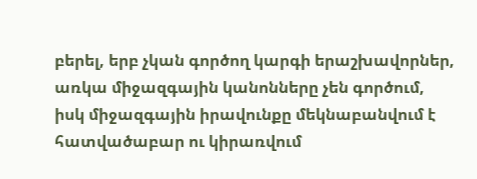բերել, երբ չկան գործող կարգի երաշխավորներ, առկա միջազգային կանոնները չեն գործում, իսկ միջազգային իրավունքը մեկնաբանվում է հատվածաբար ու կիրառվում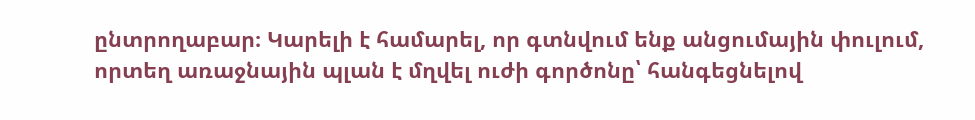ընտրողաբար։ Կարելի է համարել, որ գտնվում ենք անցումային փուլում, որտեղ առաջնային պլան է մղվել ուժի գործոնը՝ հանգեցնելով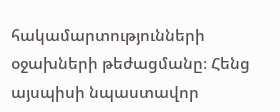հակամարտությունների օջախների թեժացմանը։ Հենց այսպիսի նպաստավոր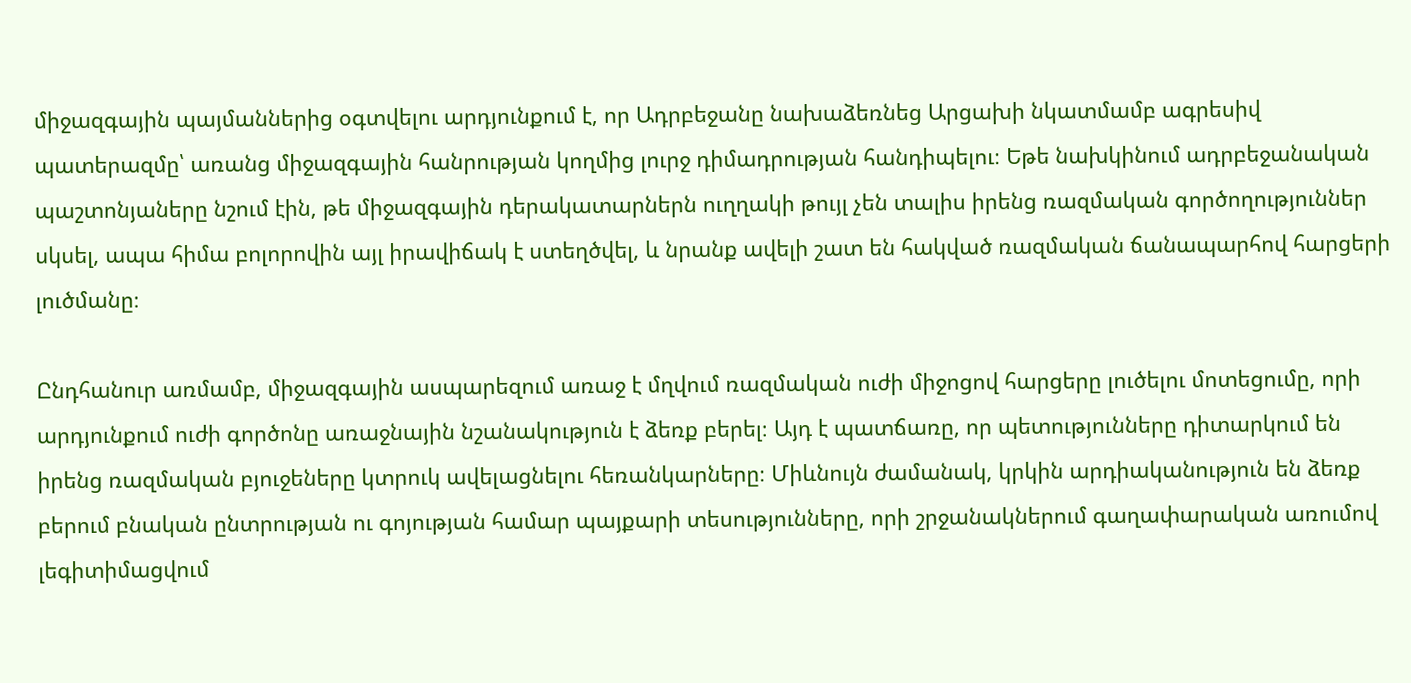միջազգային պայմաններից օգտվելու արդյունքում է, որ Ադրբեջանը նախաձեռնեց Արցախի նկատմամբ ագրեսիվ պատերազմը՝ առանց միջազգային հանրության կողմից լուրջ դիմադրության հանդիպելու։ Եթե նախկինում ադրբեջանական պաշտոնյաները նշում էին, թե միջազգային դերակատարներն ուղղակի թույլ չեն տալիս իրենց ռազմական գործողություններ սկսել, ապա հիմա բոլորովին այլ իրավիճակ է ստեղծվել, և նրանք ավելի շատ են հակված ռազմական ճանապարհով հարցերի լուծմանը։

Ընդհանուր առմամբ, միջազգային ասպարեզում առաջ է մղվում ռազմական ուժի միջոցով հարցերը լուծելու մոտեցումը, որի արդյունքում ուժի գործոնը առաջնային նշանակություն է ձեռք բերել։ Այդ է պատճառը, որ պետությունները դիտարկում են իրենց ռազմական բյուջեները կտրուկ ավելացնելու հեռանկարները։ Միևնույն ժամանակ, կրկին արդիականություն են ձեռք բերում բնական ընտրության ու գոյության համար պայքարի տեսությունները, որի շրջանակներում գաղափարական առումով լեգիտիմացվում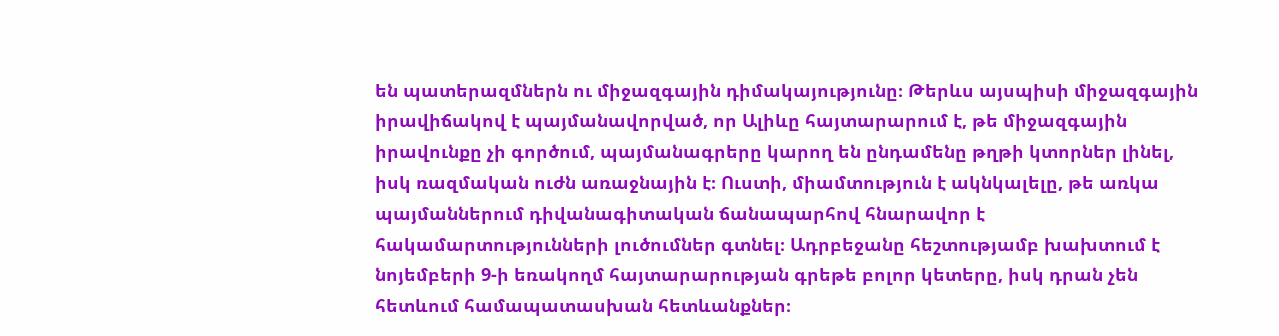են պատերազմներն ու միջազգային դիմակայությունը։ Թերևս այսպիսի միջազգային իրավիճակով է պայմանավորված, որ Ալիևը հայտարարում է, թե միջազգային իրավունքը չի գործում, պայմանագրերը կարող են ընդամենը թղթի կտորներ լինել, իսկ ռազմական ուժն առաջնային է։ Ուստի, միամտություն է ակնկալելը, թե առկա պայմաններում դիվանագիտական ճանապարհով հնարավոր է հակամարտությունների լուծումներ գտնել։ Ադրբեջանը հեշտությամբ խախտում է նոյեմբերի 9-ի եռակողմ հայտարարության գրեթե բոլոր կետերը, իսկ դրան չեն հետևում համապատասխան հետևանքներ։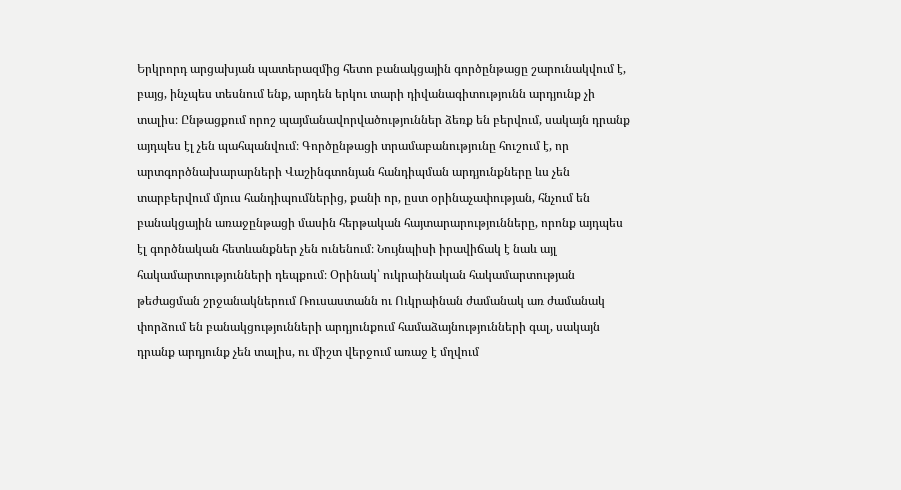Երկրորդ արցախյան պատերազմից հետո բանակցային գործընթացը շարունակվում է, բայց, ինչպես տեսնում ենք, արդեն երկու տարի դիվանագիտությունն արդյունք չի տալիս։ Ընթացքում որոշ պայմանավորվածություններ ձեռք են բերվում, սակայն դրանք այդպես էլ չեն պահպանվում։ Գործընթացի տրամաբանությունը հուշում է, որ արտգործնախարարների Վաշինգտոնյան հանդիպման արդյունքները ևս չեն տարբերվում մյուս հանդիպումներից, քանի որ, ըստ օրինաչափության, հնչում են բանակցային առաջընթացի մասին հերթական հայտարարությունները, որոնք այդպես էլ գործնական հետևանքներ չեն ունենում։ Նույնպիսի իրավիճակ է նաև այլ հակամարտությունների դեպքում։ Օրինակ՝ ուկրաինական հակամարտության թեժացման շրջանակներում Ռուսաստանն ու Ուկրաինան ժամանակ առ ժամանակ փորձում են բանակցությունների արդյունքում համաձայնությունների գալ, սակայն դրանք արդյունք չեն տալիս, ու միշտ վերջում առաջ է մղվում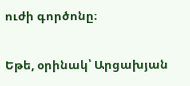ուժի գործոնը։

Եթե, օրինակ՝ Արցախյան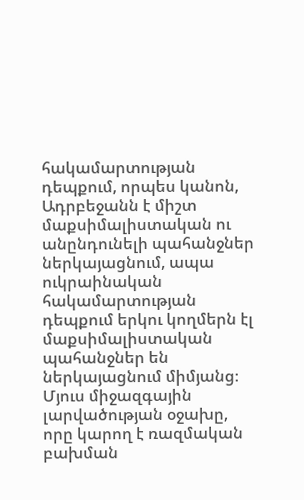հակամարտության դեպքում, որպես կանոն, Ադրբեջանն է միշտ մաքսիմալիստական ու անընդունելի պահանջներ ներկայացնում, ապա ուկրաինական հակամարտության դեպքում երկու կողմերն էլ մաքսիմալիստական պահանջներ են ներկայացնում միմյանց։ Մյուս միջազգային լարվածության օջախը, որը կարող է ռազմական բախման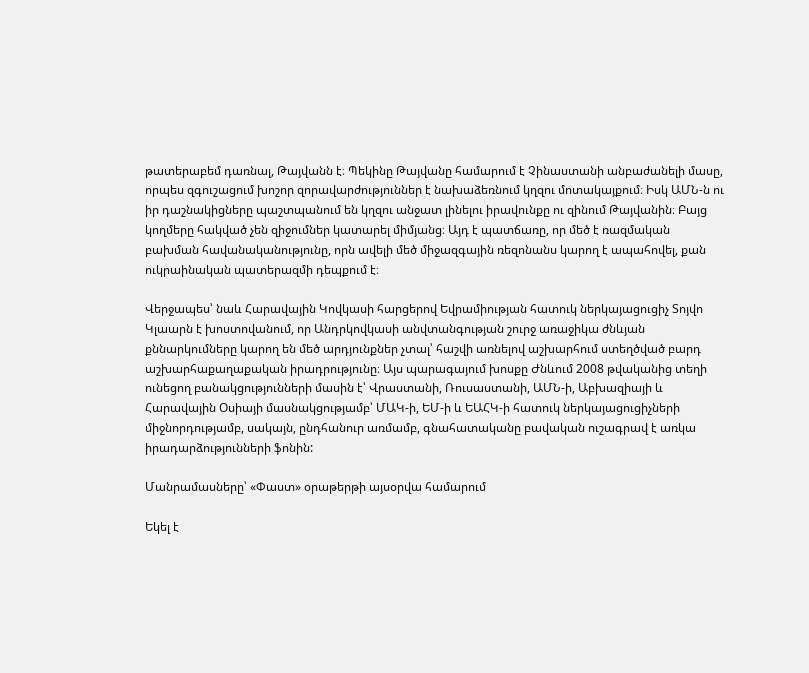թատերաբեմ դառնալ, Թայվանն է։ Պեկինը Թայվանը համարում է Չինաստանի անբաժանելի մասը, որպես զգուշացում խոշոր զորավարժություններ է նախաձեռնում կղզու մոտակայքում։ Իսկ ԱՄՆ-ն ու իր դաշնակիցները պաշտպանում են կղզու անջատ լինելու իրավունքը ու զինում Թայվանին։ Բայց կողմերը հակված չեն զիջումներ կատարել միմյանց։ Այդ է պատճառը, որ մեծ է ռազմական բախման հավանականությունը, որն ավելի մեծ միջազգային ռեզոնանս կարող է ապահովել, քան ուկրաինական պատերազմի դեպքում է։

Վերջապես՝ նաև Հարավային Կովկասի հարցերով Եվրամիության հատուկ ներկայացուցիչ Տոյվո Կլաարն է խոստովանում, որ Անդրկովկասի անվտանգության շուրջ առաջիկա ժնևյան քննարկումները կարող են մեծ արդյունքներ չտալ՝ հաշվի առնելով աշխարհում ստեղծված բարդ աշխարհաքաղաքական իրադրությունը։ Այս պարագայում խոսքը Ժնևում 2008 թվականից տեղի ունեցող բանակցությունների մասին է՝ Վրաստանի, Ռուսաստանի, ԱՄՆ-ի, Աբխազիայի և Հարավային Օսիայի մասնակցությամբ՝ ՄԱԿ-ի, ԵՄ-ի և ԵԱՀԿ-ի հատուկ ներկայացուցիչների միջնորդությամբ, սակայն, ընդհանուր առմամբ, գնահատականը բավական ուշագրավ է առկա իրադարձությունների ֆոնին:

Մանրամասները՝ «Փաստ» օրաթերթի այսօրվա համարում

Եկել է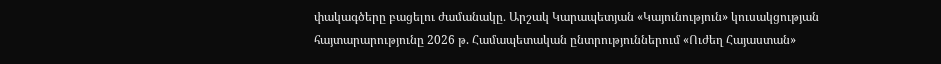փակագծերը բացելու ժամանակը․ Արշակ Կարապետյան «Կայունություն» կուսակցության հայտարարությունը 2026 թ. Համապետական ընտրություններում «Ուժեղ Հայաստան»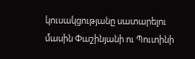կուսակցությանը սատարելու մասին Փաշինյանի ու Պուտինի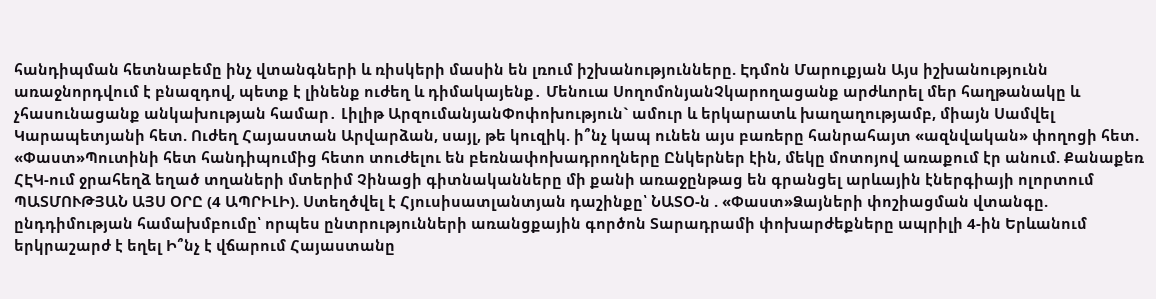հանդիպման հետնաբեմը ինչ վտանգների և ռիսկերի մասին են լռում իշխանությունները. Էդմոն Մարուքյան Այս իշխանությունն առաջնորդվում է բնազդով, պետք է լինենք ուժեղ և դիմակայենք․ Մենուա ՍողոմոնյանՉկարողացանք արժևորել մեր հաղթանակը և չհասունացանք անկախության համար․ Լիլիթ ԱրզումանյանՓոփոխություն` ամուր և երկարատև խաղաղությամբ, միայն Սամվել Կարապետյանի հետ. Ուժեղ Հայաստան Արվարձան, սայլ, թե կուզիկ. ի՞նչ կապ ունեն այս բառերը հանրահայտ «ազնվական» փողոցի հետ. «Փաստ»Պուտինի հետ հանդիպումից հետո տուժելու են բեռնափոխադրողները Ընկերներ էին, մեկը մոտոյով առաքում էր անում. Քանաքեռ ՀԷԿ-ում ջրահեղձ եղած տղաների մտերիմ Չինացի գիտնականները մի քանի առաջընթաց են գրանցել արևային էներգիայի ոլորտում ՊԱՏՄՈՒԹՅԱՆ ԱՅՍ ՕՐԸ (4 ԱՊՐԻԼԻ). Ստեղծվել է Հյուսիսատլանտյան դաշինքը՝ ՆԱՏՕ-ն . «Փաստ»Ձայների փոշիացման վտանգը. ընդդիմության համախմբումը՝ որպես ընտրությունների առանցքային գործոն Տարադրամի փոխարժեքները ապրիլի 4-ին Երևանում երկրաշարժ է եղել Ի՞նչ է վճարում Հայաստանը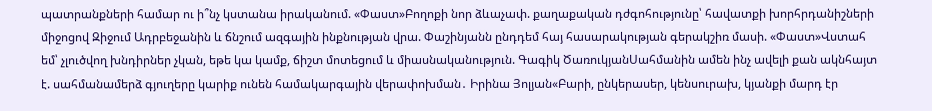պատրանքների համար ու ի՞նչ կստանա իրականում. «Փաստ»Բողոքի նոր ձևաչափ. քաղաքական դժգոհությունը՝ հավատքի խորհրդանիշների միջոցով Զիջում Ադրբեջանին և ճնշում ազգային ինքնության վրա. Փաշինյանն ընդդեմ հայ հասարակության գերակշիռ մասի. «Փաստ»Վստահ եմ՝ չլուծվող խնդիրներ չկան, եթե կա կամք, ճիշտ մոտեցում և միասնականություն. Գագիկ ԾառուկյանՍահմանին ամեն ինչ ավելի քան ակնհայտ է. սահմանամերձ գյուղերը կարիք ունեն համակարգային վերափոխման․ Իրինա Յոլյան«Բարի, ընկերասեր, կենսուրախ, կյանքի մարդ էր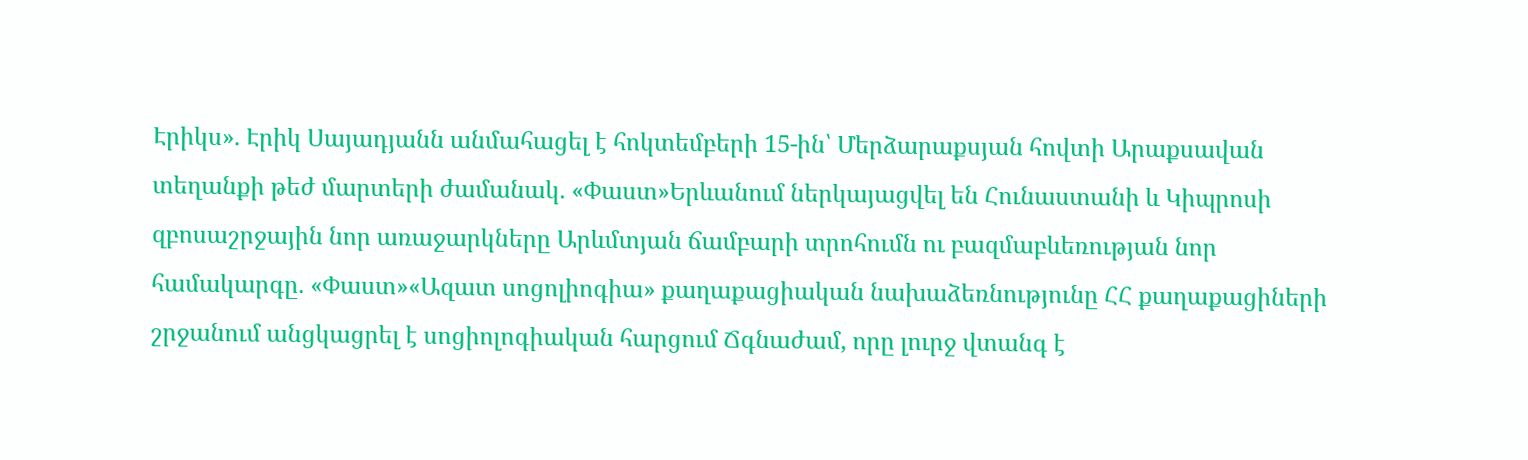Էրիկս». Էրիկ Սայադյանն անմահացել է հոկտեմբերի 15-ին՝ Մերձարաքսյան հովտի Արաքսավան տեղանքի թեժ մարտերի ժամանակ. «Փաստ»Երևանում ներկայացվել են Հունաստանի և Կիպրոսի զբոսաշրջային նոր առաջարկները Արևմտյան ճամբարի տրոհումն ու բազմաբևեռության նոր համակարգը. «Փաստ»«Ազատ սոցոլիոգիա» քաղաքացիական նախաձեռնությունը ՀՀ քաղաքացիների շրջանում անցկացրել է սոցիոլոգիական հարցում Ճգնաժամ, որը լուրջ վտանգ է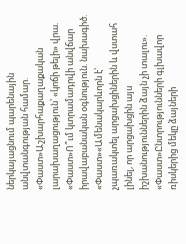ներկայացնում պարենային անվտանգության համար. «Փաստ»Աշխարհաքաղաքական լարախաղացություն՝ «կոճի թելի» վրա. «Փաստ»Ո՞ւմ կտրամադրվի անվճար իրավաբանական օգնություն. նախագիծ. «Փաստ»«Ամենակարևորն է՝ չպառակտել արցախցիներին և վստահ լինել, որ արցախցին այս իշխանություններին ձայն չի տալու». «Փաստ»Ընտրությունների գլխավոր ռիսկերից մեկը ձայների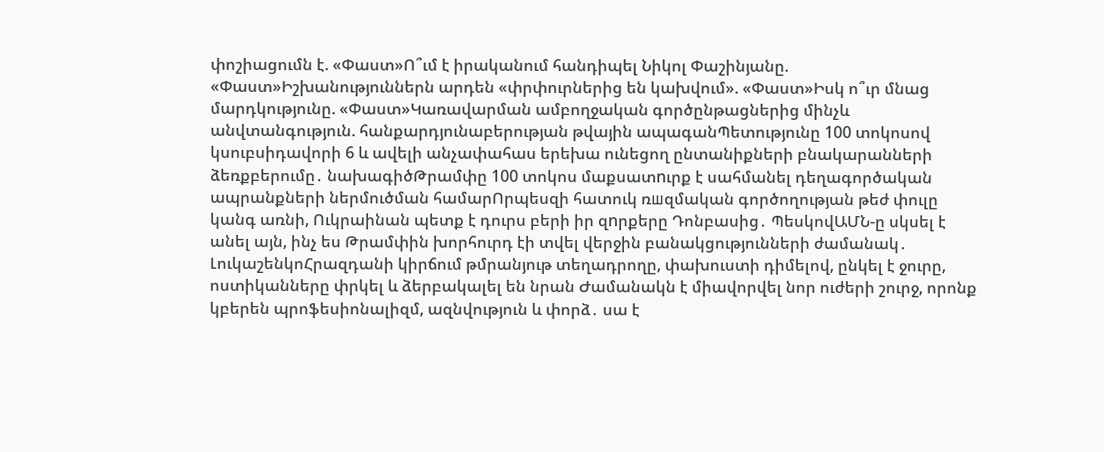փոշիացումն է. «Փաստ»Ո՞ւմ է իրականում հանդիպել Նիկոլ Փաշինյանը. «Փաստ»Իշխանություններն արդեն «փրփուրներից են կախվում». «Փաստ»Իսկ ո՞ւր մնաց մարդկությունը. «Փաստ»Կառավարման ամբողջական գործընթացներից մինչև անվտանգություն. հանքարդյունաբերության թվային ապագանՊետությունը 100 տոկոսով կսուբսիդավորի 6 և ավելի անչափահաս երեխա ունեցող ընտանիքների բնակարանների ձեռքբերումը․ նախագիծԹրամփը 100 տոկոս մաքսատnւրք է սահմանել դեղագործական ապրանքների ներմուծման համարՈրպեսզի հատուկ ռшզմական գործողության թեժ փուլը կանգ առնի, Ուկրաինան պետք է դուրս բերի իր զnրքերը Դոնբասից․ ՊեսկովԱՄՆ-ը սկսել է անել այն, ինչ ես Թրամփին խորհուրդ էի տվել վերջին բանակցությունների ժամանակ․ ԼուկաշենկոՀրազդանի կիրճում թմրանյութ տեղադրողը, փախուստի դիմելով, ընկել է ջուրը, ոստիկանները փրկել և ձերբակալել են նրան Ժամանակն է միավորվել նոր ուժերի շուրջ, որոնք կբերեն պրոֆեսիոնալիզմ, ազնվություն և փորձ․ սա է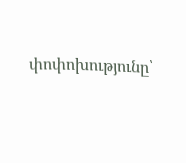փոփոխությունը՝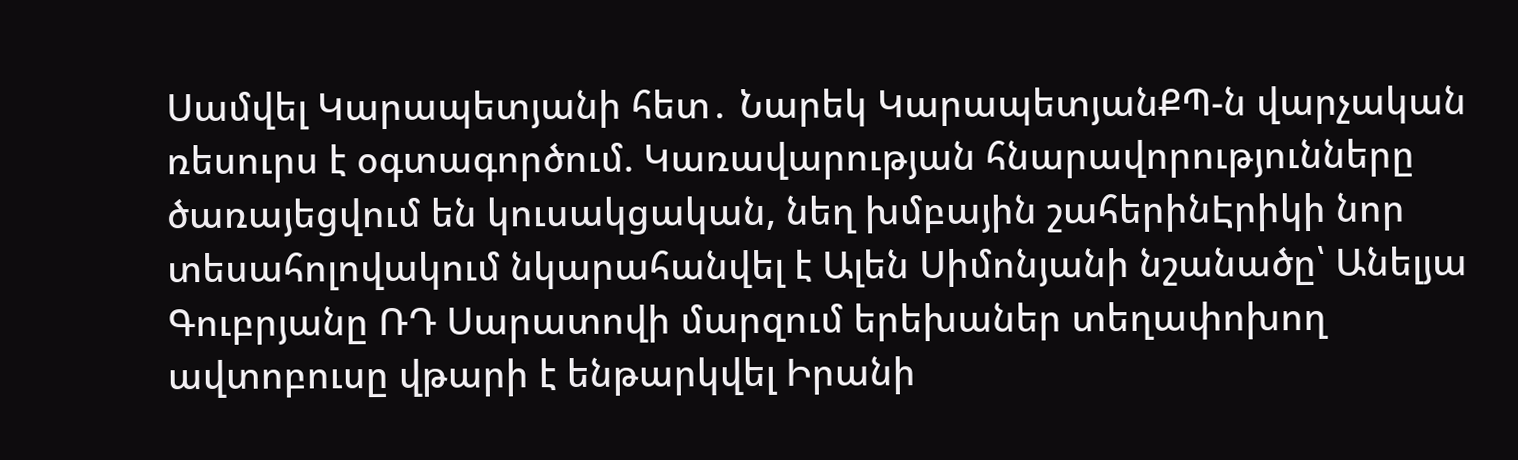Սամվել Կարապետյանի հետ․ Նարեկ ԿարապետյանՔՊ-ն վարչական ռեսուրս է օգտագործում. Կառավարության հնարավորությունները ծառայեցվում են կուսակցական, նեղ խմբային շահերինԷրիկի նոր տեսահոլովակում նկարահանվել է Ալեն Սիմոնյանի նշանածը՝ Անելյա Գուբրյանը ՌԴ Սարատովի մարզում երեխաներ տեղափոխող ավտոբուսը վթարի է ենթարկվել Իրանի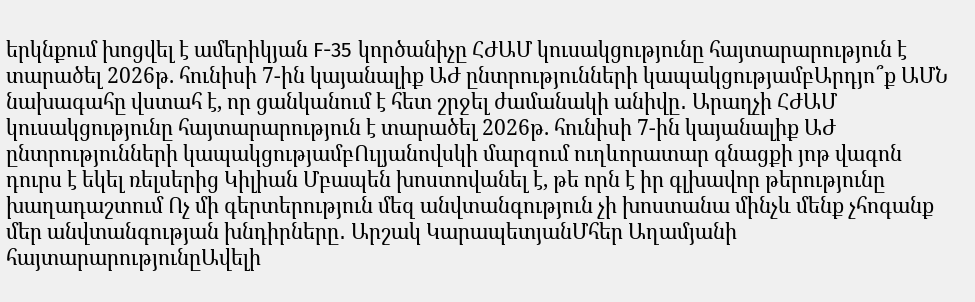երկնքում խոցվել է ամերիկյան F-35 կործանիչը ՀԺԱՄ կուսակցությունը հայտարարություն է տարածել 2026թ. հունիսի 7-ին կայանալիք ԱԺ ընտրությունների կապակցությամբԱրդյո՞ք ԱՄՆ նախագահը վստահ է, որ ցանկանում է հետ շրջել ժամանակի անիվը․ Արաղչի ՀԺԱՄ կուսակցությունը հայտարարություն է տարածել 2026թ. հունիսի 7-ին կայանալիք ԱԺ ընտրությունների կապակցությամբՈւլյանովսկի մարզում ուղևորատար գնացքի յոթ վագոն դուրս է եկել ռելսերից Կիլիան Մբապեն խոստովանել է, թե որն է իր գլխավոր թերությունը խաղադաշտում Ոչ մի գերտերություն մեզ անվտանգություն չի խոստանա մինչև մենք չհոգանք մեր անվտանգության խնդիրները․ Արշակ ԿարապետյանՄհեր Աղամյանի հայտարարությունըԱվելի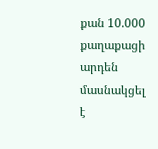քան 10.000 քաղաքացի արդեն մասնակցել է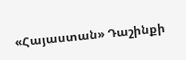«Հայաստան» Դաշինքի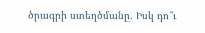ծրագրի ստեղծմանը․ Իսկ դո՞ւ